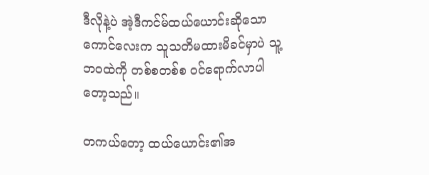ဒီလိုနဲ့ပဲ အဲ့ဒီကင်မ်ထယ်ယောင်းဆိုသောကောင်လေးက သူသတိမထားမိခင်မှာပဲ သူ့ဘဝထဲကို တစ်စတစ်စ ဝင်ရောက်လာပါတော့သည်။

တကယ်တော့ ထယ်ယောင်း၏အ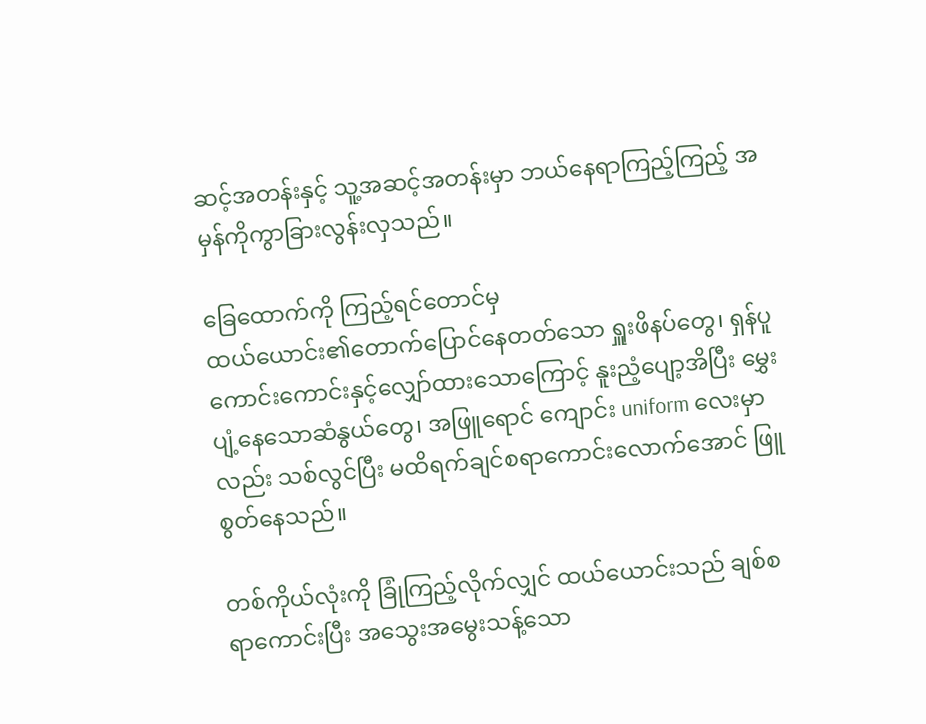ဆင့်အတန်းနှင့် သူ့အဆင့်အတန်းမှာ ဘယ်နေရာကြည့်ကြည့် အမှန်ကိုကွာခြားလွန်းလှသည်။

ခြေထောက်ကို ကြည့်ရင်တောင်မှ
ထယ်ယောင်း၏တောက်ပြောင်နေတတ်သော ရှူးဖိနပ်တွေ၊ ရှန်ပူကောင်းကောင်းနှင့်လျှော်ထားသောကြောင့် နူးညံ့ပျော့အိပြီး မွှေးပျံ့နေသောဆံနွယ်တွေ၊ အဖြူရောင် ကျောင်း uniform လေးမှာလည်း သစ်လွင်ပြီး မထိရက်ချင်စရာကောင်းလောက်အောင် ဖြူစွတ်နေသည်။

တစ်ကိုယ်လုံးကို ခြုံကြည့်လိုက်လျှင် ထယ်ယောင်းသည် ချစ်စရာကောင်းပြီး အသွေးအမွေးသန့်သော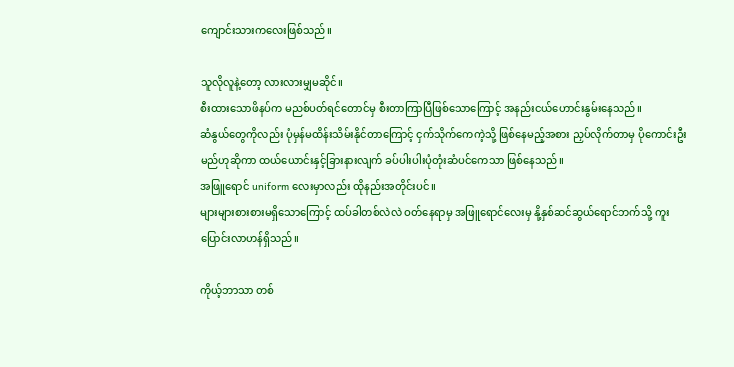ကျောင်းသားကလေးဖြစ်သည်။

သူလိုလူနဲ့တော့ လားလားမျှမဆိုင်။
စီးထားသောဖိနပ်က မညစ်ပတ်ရင်တောင်မှ စီးတာကြာပြီဖြစ်သောကြောင့် အနည်းငယ်ဟောင်းနွမ်းနေသည်။
ဆံနွယ်တွေကိုလည်း ပုံမှန်မထိန်းသိမ်းနိုင်တာကြောင့် ငှက်သိုက်ကေကဲ့သို့ ဖြစ်နေမည့်အစား ညှပ်လိုက်တာမှ ပိုကောင်းဦးမည်ဟုဆိုကာ ထယ်ယောင်းနှင့်ခြားနားလျက် ခပ်ပါးပါးပုံတုံးဆံပင်ကေသာ ဖြစ်နေသည်။
အဖြူရောင် uniform လေးမှာလည်း ထိုနည်းအတိုင်းပင်။
များများစားစားမရှိသောကြောင့် ထပ်ခါတစ်လဲလဲ ဝတ်နေရာမှ အဖြူရောင်လေးမှ နို့နှစ်ဆင်ဆွယ်ရောင်ဘက်သို့ ကူးပြောင်းလာဟန်ရှိသည်။

ကိုယ့်ဘာသာ တစ်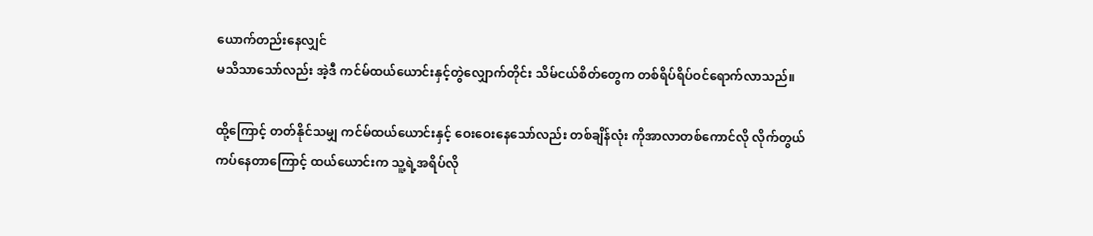ယောက်တည်းနေလျှင်
မသိသာသော်လည်း အဲ့ဒီ ကင်မ်ထယ်ယောင်းနှင့်တွဲလျှောက်တိုင်း သိမ်ငယ်စိတ်တွေက တစ်ရိပ်ရိပ်ဝင်ရောက်လာသည်။

ထို့ကြောင့် တတ်နိုင်သမျှ ကင်မ်ထယ်ယောင်းနှင့် ဝေးဝေးနေသော်လည်း တစ်ချိန်လုံး ကိုအာလာတစ်ကောင်လို လိုက်တွယ်ကပ်နေတာကြောင့် ထယ်ယောင်းက သူ့ရဲ့အရိပ်လို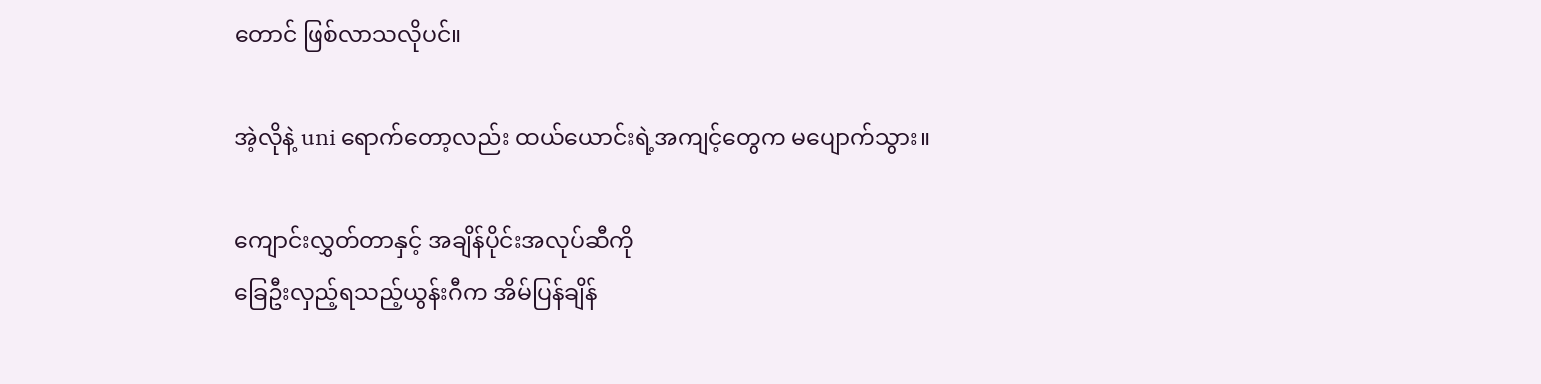တောင် ဖြစ်လာသလိုပင်။

အဲ့လိုနဲ့ uni ရောက်တော့လည်း ထယ်ယောင်းရဲ့အကျင့်တွေက မပျောက်သွား။

ကျောင်းလွှတ်တာနှင့် အချိန်ပိုင်းအလုပ်ဆီကို
ခြေဦးလှည့်ရသည့်ယွန်းဂီက အိမ်ပြန်ချိန်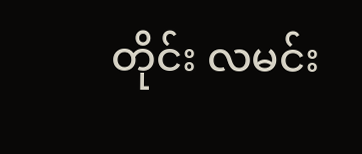တိုင်း လမင်း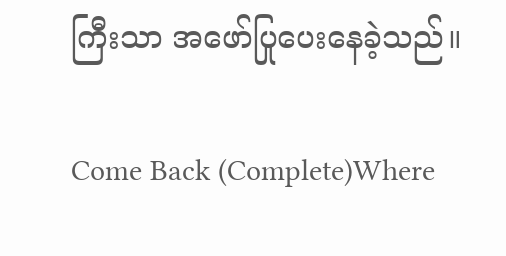ကြီးသာ အဖော်ပြုပေးနေခဲ့သည်။

Come Back (Complete)Where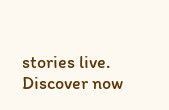stories live. Discover now